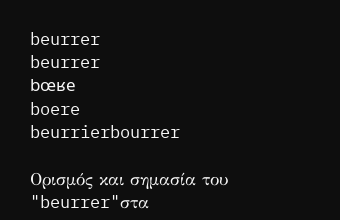beurrer
beurrer
bœʁe
boere
beurrierbourrer

Ορισμός και σημασία του "beurrer"στα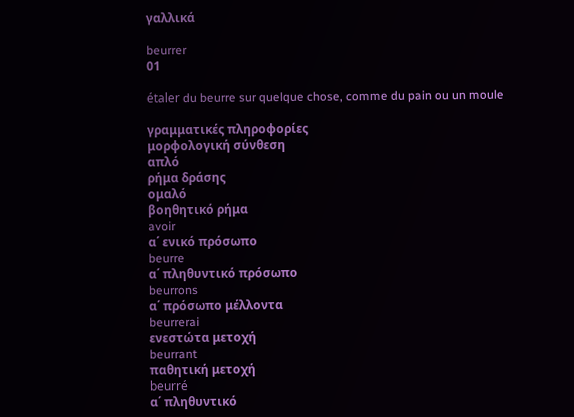γαλλικά

beurrer
01

étaler du beurre sur quelque chose, comme du pain ou un moule

γραμματικές πληροφορίες
μορφολογική σύνθεση
απλό
ρήμα δράσης
ομαλό
βοηθητικό ρήμα
avoir
α΄ ενικό πρόσωπο
beurre
α΄ πληθυντικό πρόσωπο
beurrons
α΄ πρόσωπο μέλλοντα
beurrerai
ενεστώτα μετοχή
beurrant
παθητική μετοχή
beurré
α΄ πληθυντικό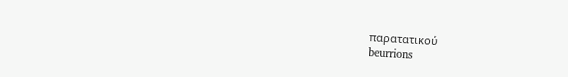παρατατικού
beurrions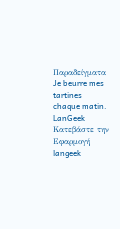Παραδείγματα
Je beurre mes tartines chaque matin.
LanGeek
Κατεβάστε την Εφαρμογή
langeek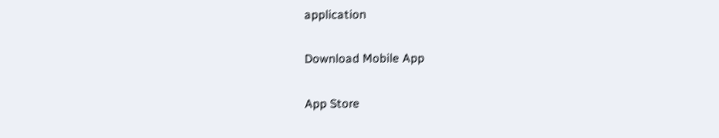application

Download Mobile App

App Store